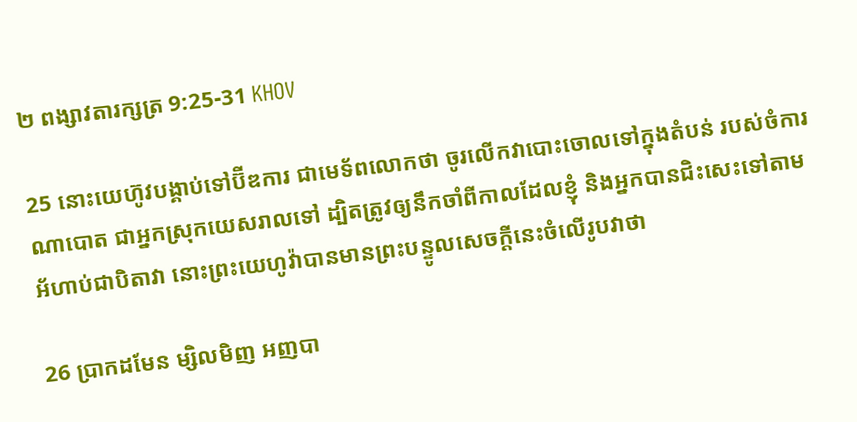២ ពង្សាវតារក្សត្រ 9:25-31 KHOV

25 នោះយេហ៊ូវបង្គាប់ទៅប៊ីឌការ ជាមេ‌ទ័ពលោកថា ចូរលើកវាបោះចោលទៅក្នុងតំបន់ របស់ចំការណាបោត ជាអ្នកស្រុកយេស‌រាលទៅ ដ្បិតត្រូវឲ្យនឹកចាំពីកាលដែលខ្ញុំ និងអ្នកបានជិះសេះទៅតាមអ័ហាប់ជាបិតាវា នោះព្រះ‌យេហូវ៉ាបានមានព្រះ‌បន្ទូលសេចក្តីនេះចំលើរូបវាថា

26 ប្រាកដមែន ម្សិល‌មិញ អញបា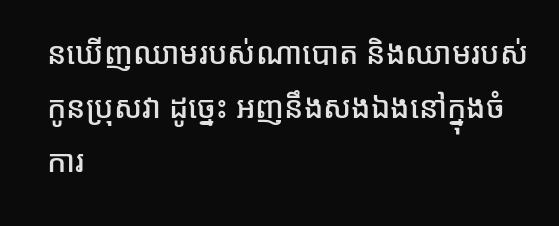នឃើញឈាមរបស់ណាបោត និងឈាមរបស់កូនប្រុសវា ដូច្នេះ អញនឹងសងឯងនៅក្នុងចំការ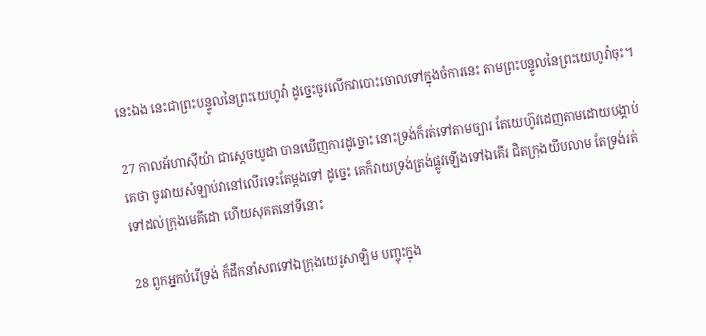នេះឯង នេះជាព្រះ‌បន្ទូលនៃព្រះ‌យេហូវ៉ា ដូច្នេះចូរលើកវាបោះចោលទៅក្នុងចំការនេះ តាមព្រះ‌បន្ទូលនៃព្រះ‌យេហូវ៉ាចុះ។

27 កាលអ័ហា‌ស៊ីយ៉ា ជាស្តេចយូដា បានឃើញការដូច្នោះ នោះទ្រង់ក៏រត់ទៅតាមច្បារ តែយេហ៊ូវដេញតាមដោយបង្គាប់គេថា ចូរវាយសំឡាប់វានៅលើរទេះតែម្តងទៅ ដូច្នេះ គេក៏វាយទ្រង់ត្រង់ផ្លូវឡើងទៅឯគើរ ជិតក្រុងយីបលាម តែទ្រង់រត់ទៅដល់ក្រុងមេគី‌ដោ ហើយសុគតនៅទីនោះ

28 ពួកអ្នកបំរើទ្រង់ ក៏ដឹក‌នាំសពទៅឯក្រុងយេរូ‌សាឡិម បញ្ចុះក្នុង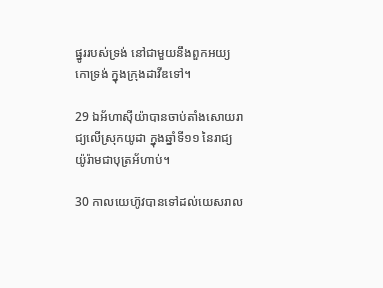ផ្នូររបស់ទ្រង់ នៅជាមួយនឹងពួកអយ្យកោទ្រង់ ក្នុងក្រុងដាវីឌទៅ។

29 ឯអ័ហា‌ស៊ីយ៉ាបានចាប់តាំងសោយ‌រាជ្យលើស្រុកយូដា ក្នុងឆ្នាំទី១១ នៃរាជ្យយ៉ូរ៉ាមជាបុត្រអ័ហាប់។

30 កាលយេហ៊ូវបានទៅដល់យេស‌រាល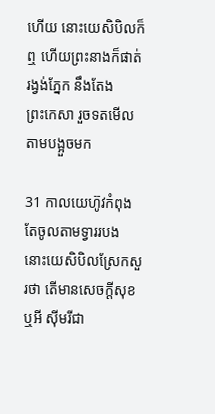ហើយ នោះយេសិ‌បិលក៏ឮ ហើយព្រះ‌នាងក៏ផាត់រង្វង់ភ្នែក នឹងតែងព្រះ‌កេសា រួចទតមើលតាមបង្អួចមក

31 កាលយេហ៊ូវកំពុងតែចូលតាមទ្វាររបង នោះយេសិ‌បិលស្រែកសួរថា តើមានសេចក្តីសុខឬអី ស៊ីមរីជា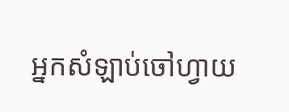អ្នកសំឡាប់ចៅ‌ហ្វាយ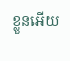ខ្លួនអើយ